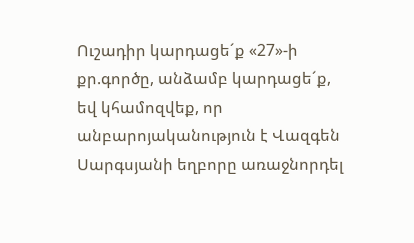Ուշադիր կարդացե´ք «27»-ի քր.գործը, անձամբ կարդացե´ք, եվ կհամոզվեք, որ անբարոյականություն է Վազգեն Սարգսյանի եղբորը առաջնորդել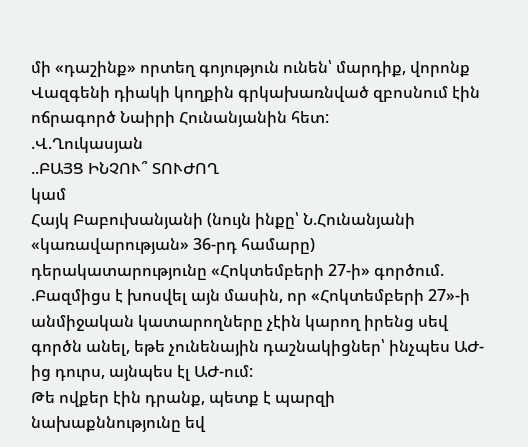մի «դաշինք» որտեղ գոյություն ունեն՝ մարդիք, վորոնք Վազգենի դիակի կողքին գրկախառնված զբոսնում էին
ոճրագործ Նաիրի Հունանյանին հետ:
.Վ.Ղուկասյան
..ԲԱՅՑ ԻՆՉՈՒ՞ ՏՈՒԺՈՂ
կամ
Հայկ Բաբուխանյանի (նույն ինքը՝ Ն.Հունանյանի «կառավարության» 36-րդ համարը) դերակատարությունը «Հոկտեմբերի 27-ի» գործում. .Բազմիցս է խոսվել այն մասին, որ «Հոկտեմբերի 27»-ի անմիջական կատարողները չէին կարող իրենց սեվ գործն անել, եթե չունենային դաշնակիցներ՝ ինչպես ԱԺ-ից դուրս, այնպես էլ ԱԺ-ում:
Թե ովքեր էին դրանք, պետք է պարզի նախաքննությունը եվ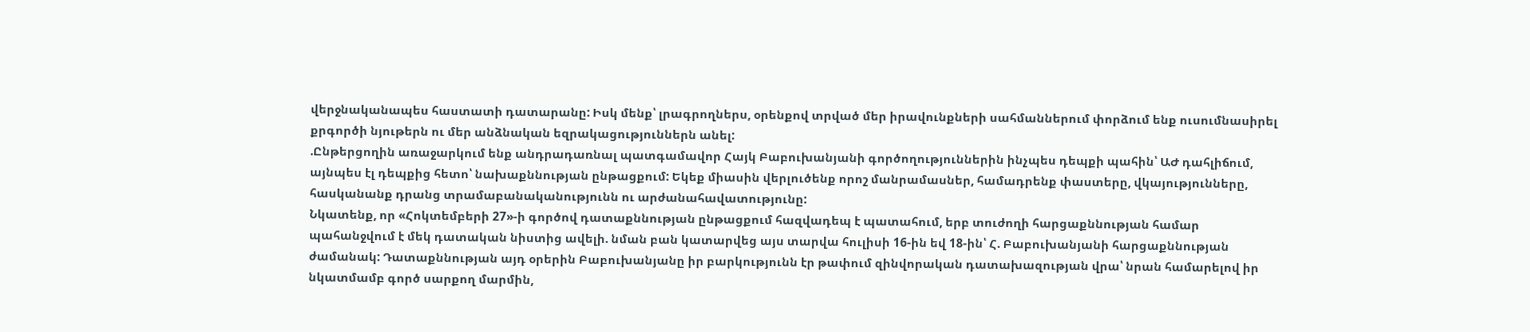վերջնականապես հաստատի դատարանը: Իսկ մենք՝ լրագրողներս, օրենքով տրված մեր իրավունքների սահմաններում փորձում ենք ուսումնասիրել քրգործի նյութերն ու մեր անձնական եզրակացություններն անել:
.Ընթերցողին առաջարկում ենք անդրադառնալ պատգամավոր Հայկ Բաբուխանյանի գործողություններին ինչպես դեպքի պահին՝ ԱԺ դահլիճում, այնպես էլ դեպքից հետո՝ նախաքննության ընթացքում: Եկեք միասին վերլուծենք որոշ մանրամասներ, համադրենք փաստերը, վկայությունները, հասկանանք դրանց տրամաբանականությունն ու արժանահավատությունը:
Նկատենք, որ «Հոկտեմբերի 27»-ի գործով դատաքննության ընթացքում հազվադեպ է պատահում, երբ տուժողի հարցաքննության համար պահանջվում է մեկ դատական նիստից ավելի. նման բան կատարվեց այս տարվա հուլիսի 16-ին եվ 18-ին՝ Հ. Բաբուխանյանի հարցաքննության ժամանակ: Դատաքննության այդ օրերին Բաբուխանյանը իր բարկությունն էր թափում զինվորական դատախազության վրա՝ նրան համարելով իր նկատմամբ գործ սարքող մարմին,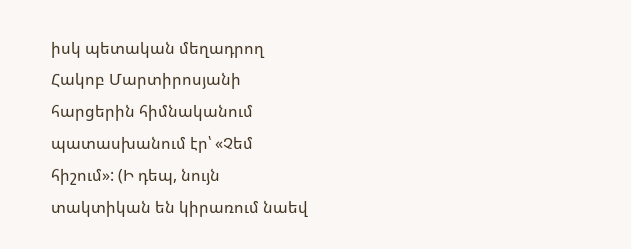իսկ պետական մեղադրող Հակոբ Մարտիրոսյանի հարցերին հիմնականում պատասխանում էր՝ «Չեմ հիշում»: (Ի դեպ, նույն տակտիկան են կիրառում նաեվ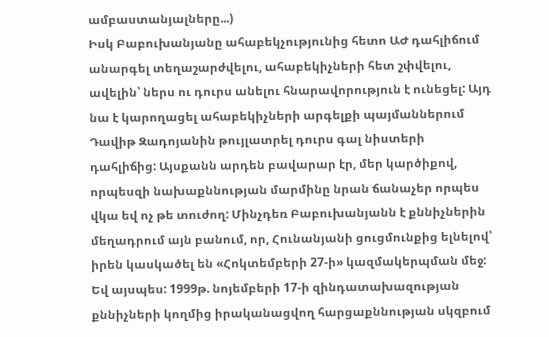ամբաստանյալները...)
Իսկ Բաբուխանյանը ահաբեկչությունից հետո ԱԺ դահլիճում անարգել տեղաշարժվելու, ահաբեկիչների հետ շփվելու, ավելին՝ ներս ու դուրս անելու հնարավորություն է ունեցել: Այդ նա է կարողացել ահաբեկիչների արգելքի պայմաններում Դավիթ Զադոյանին թույլատրել դուրս գալ նիստերի դահլիճից: Այսքանն արդեն բավարար էր, մեր կարծիքով, որպեսզի նախաքննության մարմինը նրան ճանաչեր որպես վկա եվ ոչ թե տուժող: Մինչդեռ Բաբուխանյանն է քննիչներին մեղադրում այն բանում, որ, Հունանյանի ցուցմունքից ելնելով՝ իրեն կասկածել են «Հոկտեմբերի 27-ի» կազմակերպման մեջ:
Եվ այսպես: 1999թ. նոյեմբերի 17-ի զինդատախազության քննիչների կողմից իրականացվող հարցաքննության սկզբում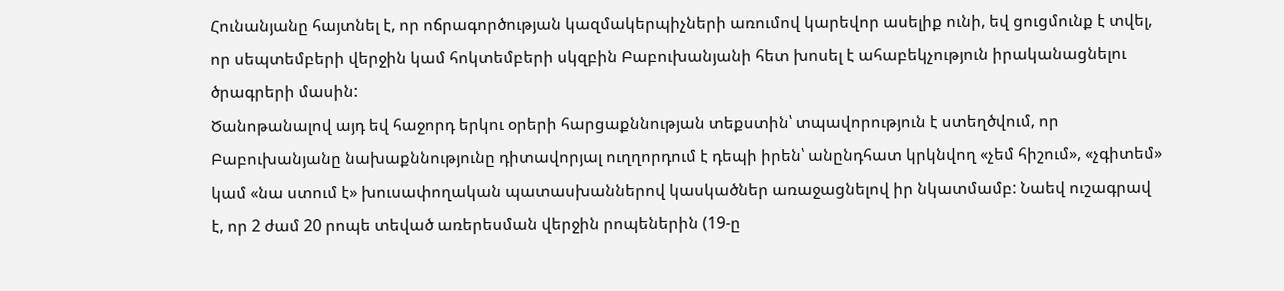Հունանյանը հայտնել է, որ ոճրագործության կազմակերպիչների առումով կարեվոր ասելիք ունի, եվ ցուցմունք է տվել, որ սեպտեմբերի վերջին կամ հոկտեմբերի սկզբին Բաբուխանյանի հետ խոսել է ահաբեկչություն իրականացնելու ծրագրերի մասին:
Ծանոթանալով այդ եվ հաջորդ երկու օրերի հարցաքննության տեքստին՝ տպավորություն է ստեղծվում, որ Բաբուխանյանը նախաքննությունը դիտավորյալ ուղղորդում է դեպի իրեն՝ անընդհատ կրկնվող «չեմ հիշում», «չգիտեմ» կամ «նա ստում է» խուսափողական պատասխաններով կասկածներ առաջացնելով իր նկատմամբ: Նաեվ ուշագրավ է, որ 2 ժամ 20 րոպե տեված առերեսման վերջին րոպեներին (19-ը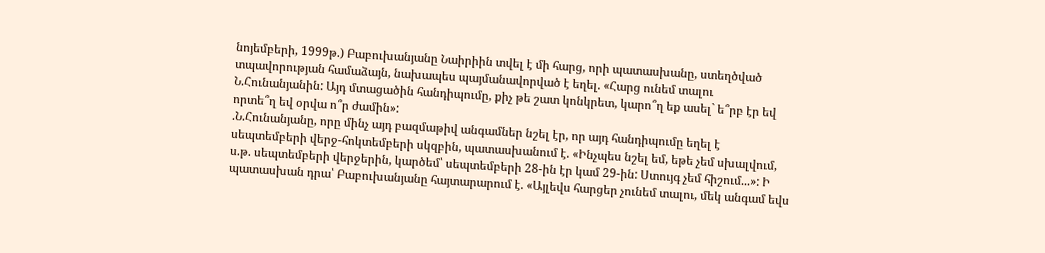նոյեմբերի, 1999թ.) Բաբուխանյանը Նաիրիին տվել է մի հարց, որի պատասխանը, ստեղծված տպավորության համաձայն, նախապես պայմանավորված է եղել. «Հարց ունեմ տալու Ն.Հունանյանին: Այդ մտացածին հանդիպումը, քիչ թե շատ կոնկրետ, կարո՞ղ եք ասել` ե՞րբ էր եվ որտե՞ղ եվ օրվա ո՞ր ժամին»:
.Ն.Հունանյանը, որը մինչ այդ բազմաթիվ անգամներ նշել էր, որ այդ հանդիպումը եղել է սեպտեմբերի վերջ-հոկտեմբերի սկզբին, պատասխանում է. «Ինչպես նշել եմ, եթե չեմ սխալվում, ս.թ. սեպտեմբերի վերջերին, կարծեմ՝ սեպտեմբերի 28-ին էր կամ 29-ին: Ստույգ չեմ հիշում...»: Ի պատասխան դրա՝ Բաբուխանյանը հայտարարում է. «Այլեվս հարցեր չունեմ տալու, մեկ անգամ եվս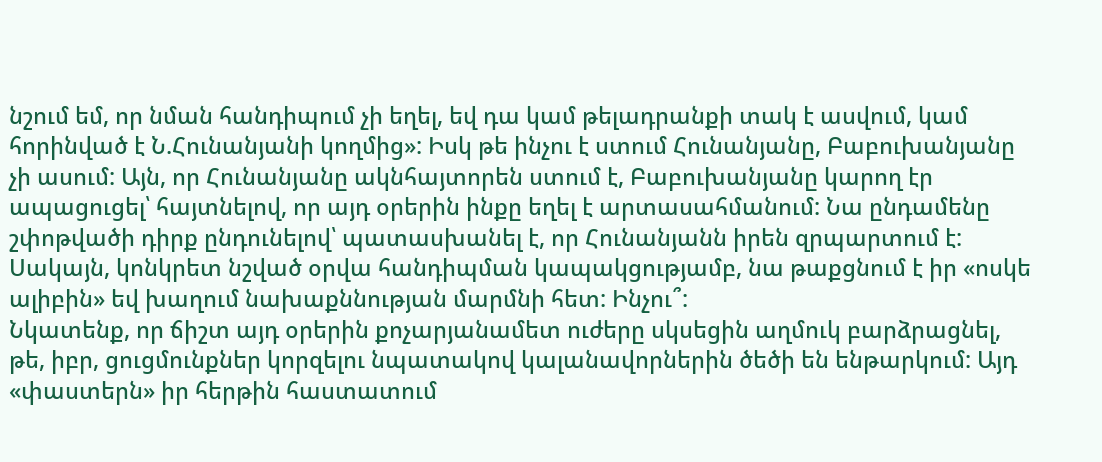նշում եմ, որ նման հանդիպում չի եղել, եվ դա կամ թելադրանքի տակ է ասվում, կամ հորինված է Ն.Հունանյանի կողմից»: Իսկ թե ինչու է ստում Հունանյանը, Բաբուխանյանը չի ասում: Այն, որ Հունանյանը ակնհայտորեն ստում է, Բաբուխանյանը կարող էր ապացուցել՝ հայտնելով, որ այդ օրերին ինքը եղել է արտասահմանում: Նա ընդամենը շփոթվածի դիրք ընդունելով՝ պատասխանել է, որ Հունանյանն իրեն զրպարտում է: Սակայն, կոնկրետ նշված օրվա հանդիպման կապակցությամբ, նա թաքցնում է իր «ոսկե ալիբին» եվ խաղում նախաքննության մարմնի հետ: Ինչու՞:
Նկատենք, որ ճիշտ այդ օրերին քոչարյանամետ ուժերը սկսեցին աղմուկ բարձրացնել, թե, իբր, ցուցմունքներ կորզելու նպատակով կալանավորներին ծեծի են ենթարկում: Այդ «փաստերն» իր հերթին հաստատում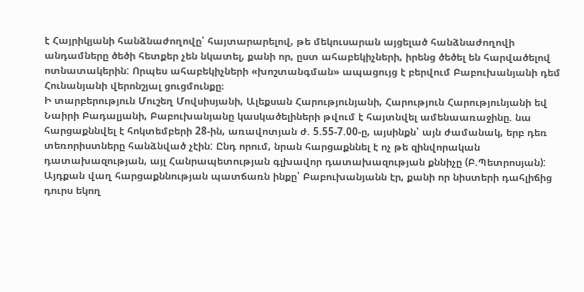է Հայրիկյանի հանձնաժողովը՝ հայտարարելով, թե մեկուսարան այցելած հանձնաժողովի անդամները ծեծի հետքեր չեն նկատել, քանի որ, ըստ ահաբեկիչների, իրենց ծեծել են հարվածելով ոտնատակերին: Որպես ահաբեկիչների «խոշտանգման» ապացույց է բերվում Բաբուխանյանի դեմ Հունանյանի վերոնշյալ ցուցմունքը։
Ի տարբերություն Մուշեղ Մովսիսյանի, Ալեքսան Հարությունյանի, Հարություն Հարությունյանի եվ Նաիրի Բադալյանի, Բաբուխանյանը կասկածելիների թվում է հայտնվել ամենաառաջինը. նա հարցաքննվել է հոկտեմբերի 28-ին, առավոտյան ժ. 5.55-7.00-ը, այսինքն՝ այն ժամանակ, երբ դեռ տեռորիստները հանձնված չէին: Ընդ որում, նրան հարցաքննել է ոչ թե զինվորական դատախազության, այլ Հանրապետության գլխավոր դատախազության քննիչը (Բ.Պետրոսյան): Այդքան վաղ հարցաքննության պատճառն ինքը՝ Բաբուխանյանն էր, քանի որ նիստերի դահլիճից դուրս եկող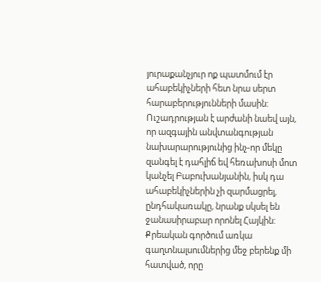յուրաքանչյուր ոք պատմում էր ահաբեկիչների հետ նրա սերտ հարաբերությունների մասին:
Ուշադրության է արժանի նաեվ այն, որ ազգային անվտանգության նախարարությունից ինչ-որ մեկը զանգել է դահլիճ եվ հեռախոսի մոտ կանչել Բաբուխանյանին, իսկ դա ահաբեկիչներին չի զարմացրել, ընդհակառակը, նրանք սկսել են ջանասիրաբար որոնել Հայկին: Քրեական գործում առկա գաղտնալսումներից մեջ բերենք մի հատված, որը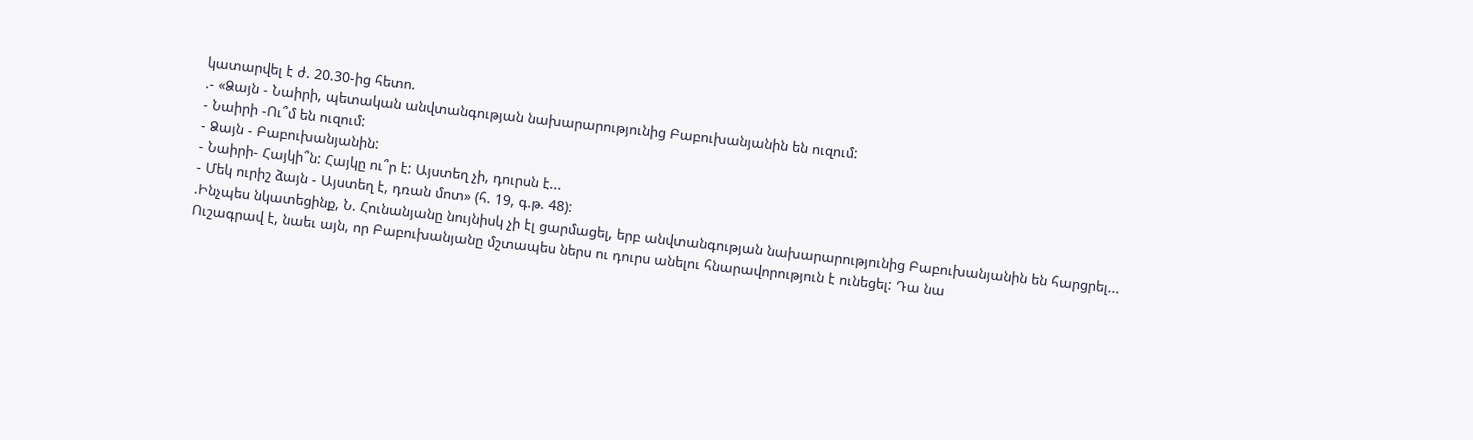կատարվել է ժ. 20.30-ից հետո.
.- «Ձայն - Նաիրի, պետական անվտանգության նախարարությունից Բաբուխանյանին են ուզում:
- Նաիրի -Ու՞մ են ուզում:
- Ձայն - Բաբուխանյանին:
- Նաիրի- Հայկի՞ն: Հայկը ու՞ր է: Այստեղ չի, դուրսն է...
- Մեկ ուրիշ ձայն - Այստեղ է, դռան մոտ» (հ. 19, գ.թ. 48):
.Ինչպես նկատեցինք, Ն. Հունանյանը նույնիսկ չի էլ ցարմացել, երբ անվտանգության նախարարությունից Բաբուխանյանին են հարցրել...
Ուշագրավ է, նաեւ այն, որ Բաբուխանյանը մշտապես ներս ու դուրս անելու հնարավորություն է ունեցել: Դա նա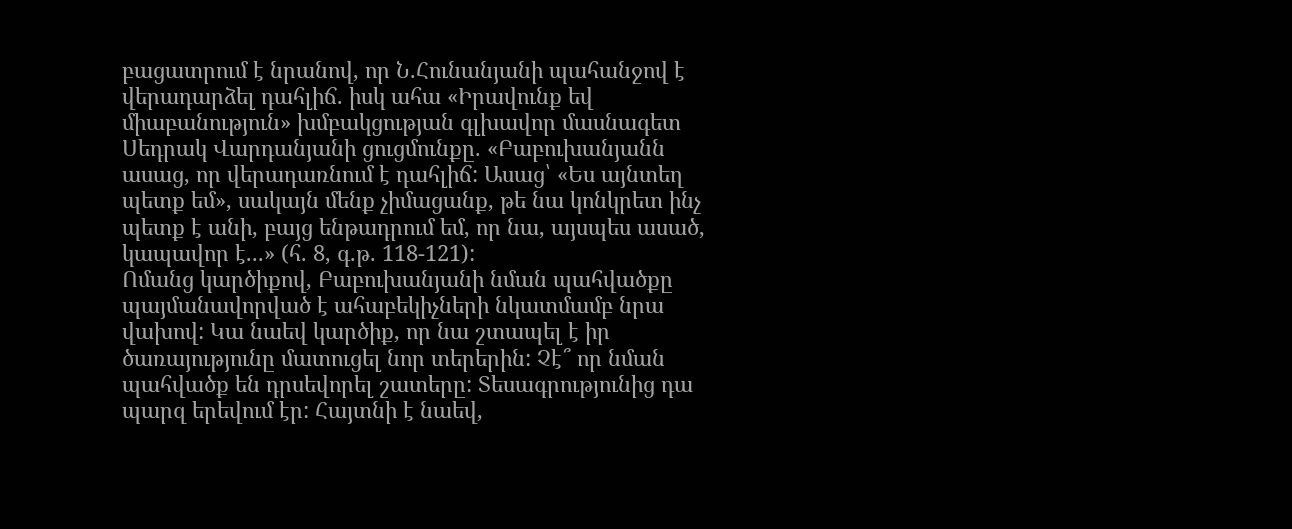բացատրում է նրանով, որ Ն.Հունանյանի պահանջով է վերադարձել դահլիճ. իսկ ահա «Իրավունք եվ միաբանություն» խմբակցության գլխավոր մասնագետ Սեդրակ Վարդանյանի ցուցմունքը. «Բաբուխանյանն ասաց, որ վերադառնում է դահլիճ: Ասաց՝ «Ես այնտեղ պետք եմ», սակայն մենք չիմացանք, թե նա կոնկրետ ինչ պետք է անի, բայց ենթադրում եմ, որ նա, այսպես ասած, կապավոր է...» (հ. 8, գ.թ. 118-121):
Ոմանց կարծիքով, Բաբուխանյանի նման պահվածքը պայմանավորված է ահաբեկիչների նկատմամբ նրա վախով: Կա նաեվ կարծիք, որ նա շտապել է իր ծառայությունը մատուցել նոր տերերին: Չէ՞ որ նման պահվածք են դրսեվորել շատերը: Տեսագրությունից դա պարզ երեվում էր: Հայտնի է նաեվ,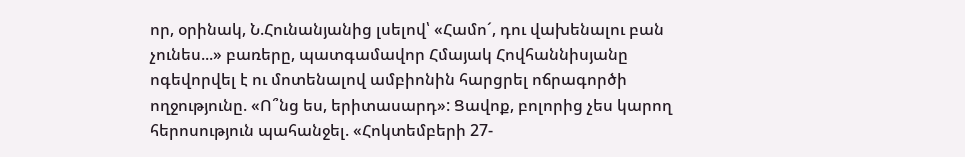որ, օրինակ, Ն.Հունանյանից լսելով՝ «Համո´, դու վախենալու բան չունես...» բառերը, պատգամավոր Հմայակ Հովհաննիսյանը ոգեվորվել է ու մոտենալով ամբիոնին հարցրել ոճրագործի ողջությունը. «Ո՞նց ես, երիտասարդ»: Ցավոք, բոլորից չես կարող հերոսություն պահանջել. «Հոկտեմբերի 27-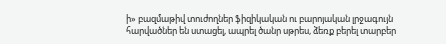ի» բազմաթիվ տուժողներ ֆիզիկական ու բարոյական լրջագույն հարվածներ են ստացել, ապրել ծանր սթրես, ձեռք բերել տարբեր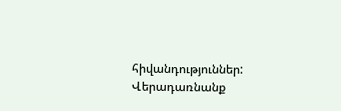հիվանդություններ:
Վերադառնանք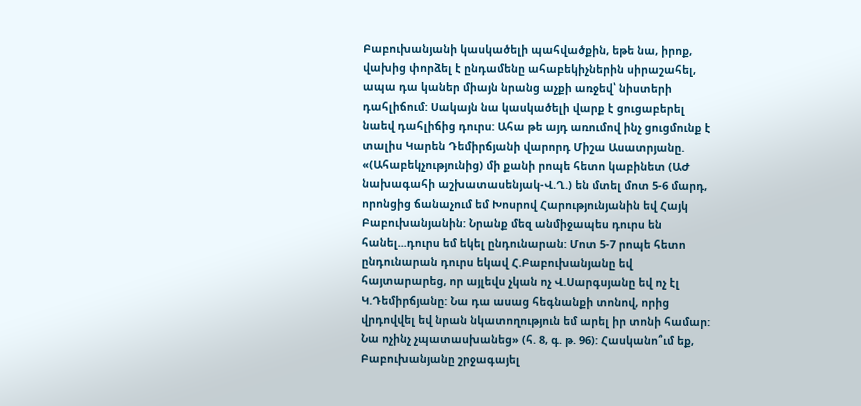Բաբուխանյանի կասկածելի պահվածքին, եթե նա, իրոք, վախից փորձել է ընդամենը ահաբեկիչներին սիրաշահել, ապա դա կաներ միայն նրանց աչքի առջեվ՝ նիստերի դահլիճում: Սակայն նա կասկածելի վարք է ցուցաբերել նաեվ դահլիճից դուրս: Ահա թե այդ առումով ինչ ցուցմունք է տալիս Կարեն Դեմիրճյանի վարորդ Միշա Ասատրյանը. «(Ահաբեկչությունից) մի քանի րոպե հետո կաբինետ (ԱԺ նախագահի աշխատասենյակ-Վ.Ղ.) են մտել մոտ 5-6 մարդ, որոնցից ճանաչում եմ Խոսրով Հարությունյանին եվ Հայկ Բաբուխանյանին: Նրանք մեզ անմիջապես դուրս են հանել...դուրս եմ եկել ընդունարան: Մոտ 5-7 րոպե հետո ընդունարան դուրս եկավ Հ.Բաբուխանյանը եվ հայտարարեց, որ այլեվս չկան ոչ Վ.Սարգսյանը եվ ոչ էլ Կ.Դեմիրճյանը: Նա դա ասաց հեգնանքի տոնով, որից վրդովվել եվ նրան նկատողություն եմ արել իր տոնի համար: Նա ոչինչ չպատասխանեց» (հ. 8, գ. թ. 96): Հասկանո՞ւմ եք, Բաբուխանյանը շրջագայել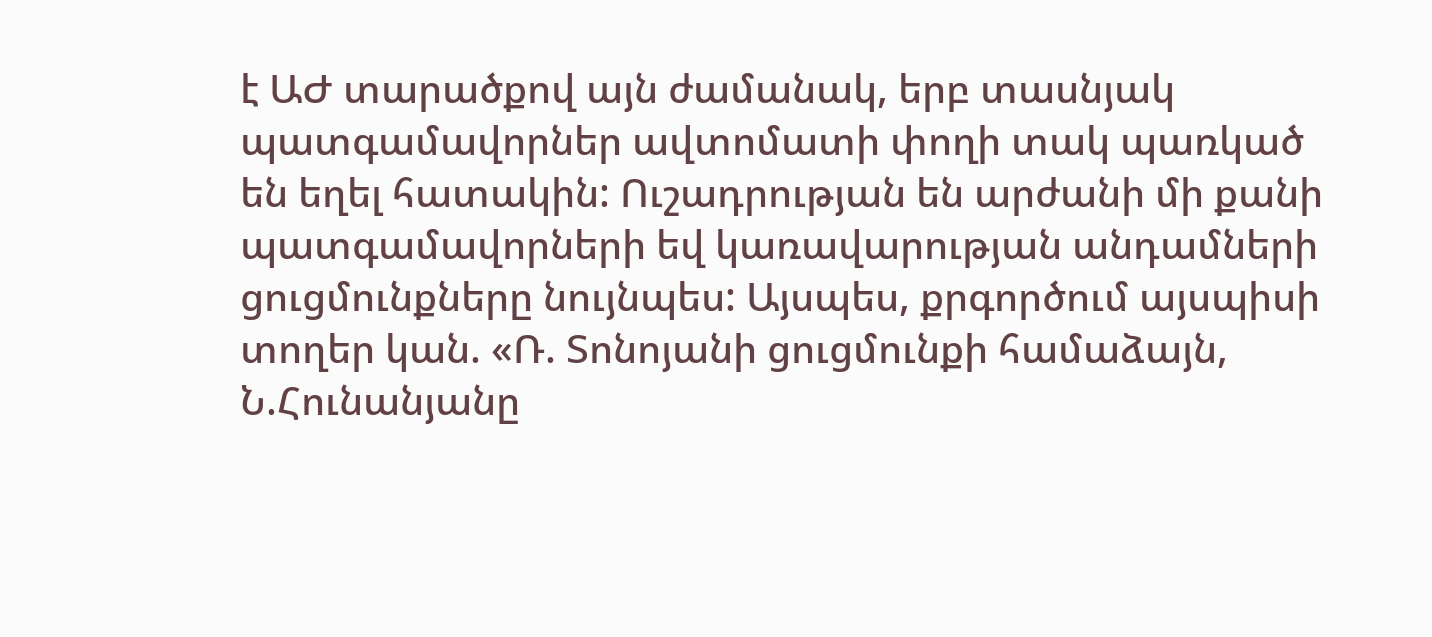է ԱԺ տարածքով այն ժամանակ, երբ տասնյակ պատգամավորներ ավտոմատի փողի տակ պառկած են եղել հատակին: Ուշադրության են արժանի մի քանի պատգամավորների եվ կառավարության անդամների ցուցմունքները նույնպես: Այսպես, քրգործում այսպիսի տողեր կան. «Ռ. Տոնոյանի ցուցմունքի համաձայն, Ն.Հունանյանը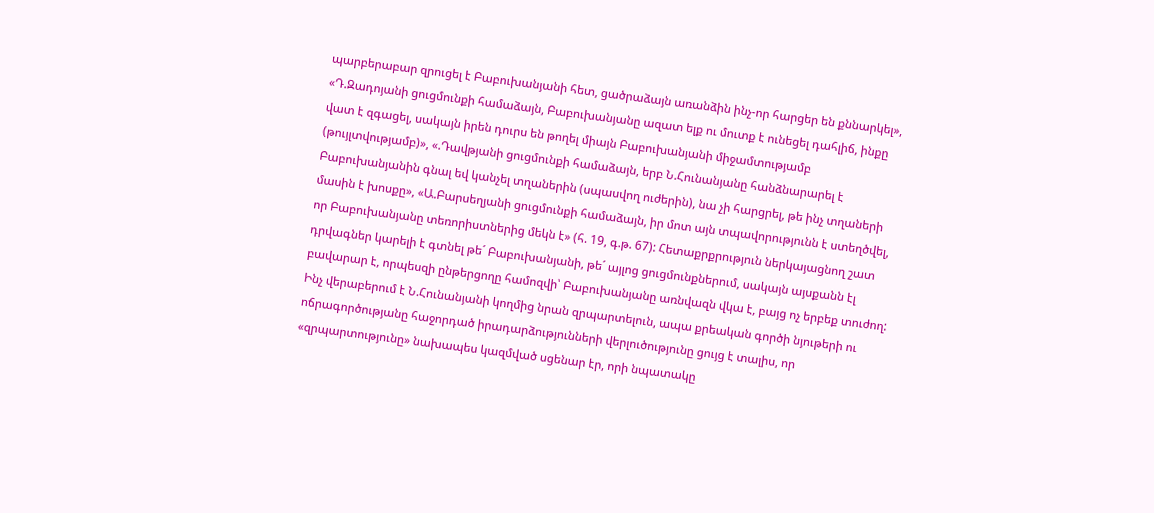պարբերաբար զրուցել է Բաբուխանյանի հետ, ցածրաձայն առանձին ինչ-որ հարցեր են քննարկել», «Դ.Զադոյանի ցուցմունքի համաձայն, Բաբուխանյանը ազատ ելք ու մուտք է ունեցել դահլիճ, ինքը վատ է զգացել, սակայն իրեն դուրս են թողել միայն Բաբուխանյանի միջամտությամբ (թույլտվությամբ)», «.Դավթյանի ցուցմունքի համաձայն, երբ Ն.Հունանյանը հանձնարարել է Բաբուխանյանին գնալ եվ կանչել տղաներին (սպասվող ուժերին), նա չի հարցրել, թե ինչ տղաների մասին է խոսքը», «Ա.Բարսեղյանի ցուցմունքի համաձայն, իր մոտ այն տպավորությունն է ստեղծվել, որ Բաբուխանյանը տեռորիստներից մեկն է» (հ. 19, գ.թ. 67): Հետաքրքրություն ներկայացնող շատ դրվագներ կարելի է գտնել թե´ Բաբուխանյանի, թե´ այլոց ցուցմունքներում, սակայն այսքանն էլ բավարար է, որպեսզի ընթերցողը համոզվի՝ Բաբուխանյանը առնվազն վկա է, բայց ոչ երբեք տուժող: Ինչ վերաբերում է Ն.Հունանյանի կողմից նրան զրպարտելուն, ապա քրեական գործի նյութերի ու ոճրագործությանը հաջորդած իրադարձությունների վերլուծությունը ցույց է տալիս, որ «զրպարտությունը» նախապես կազմված սցենար էր, որի նպատակը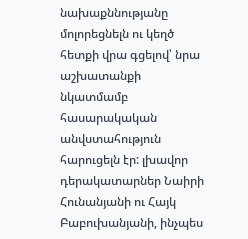նախաքննությանը մոլորեցնելն ու կեղծ հետքի վրա գցելով՝ նրա աշխատանքի նկատմամբ հասարակական անվստահություն հարուցելն էր: լխավոր դերակատարներ Նաիրի Հունանյանի ու Հայկ Բաբուխանյանի, ինչպես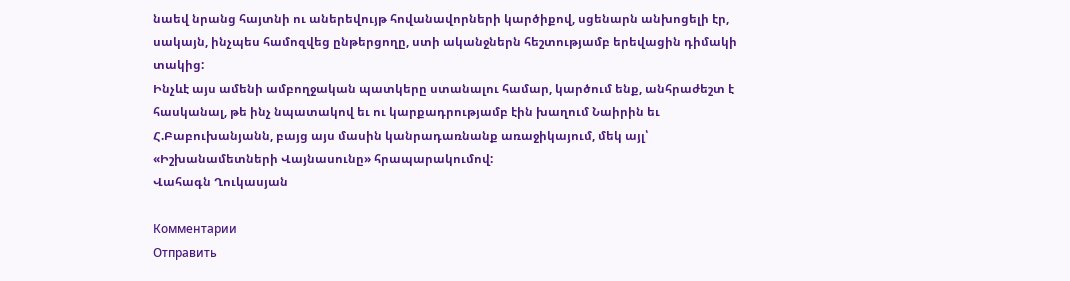նաեվ նրանց հայտնի ու աներեվույթ հովանավորների կարծիքով, սցենարն անխոցելի էր, սակայն, ինչպես համոզվեց ընթերցողը, ստի ականջներն հեշտությամբ երեվացին դիմակի տակից:
Ինչևէ այս ամենի ամբողջական պատկերը ստանալու համար, կարծում ենք, անհրաժեշտ է հասկանալ, թե ինչ նպատակով եւ ու կարքադրությամբ էին խաղում Նաիրին եւ Հ.Բաբուխանյանն, բայց այս մասին կանրադառնանք առաջիկայում, մեկ այլ՝ «Իշխանամետների Վայնասունը» հրապարակումով:
Վահագն Ղուկասյան

Комментарии
Отправить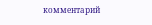комментарий